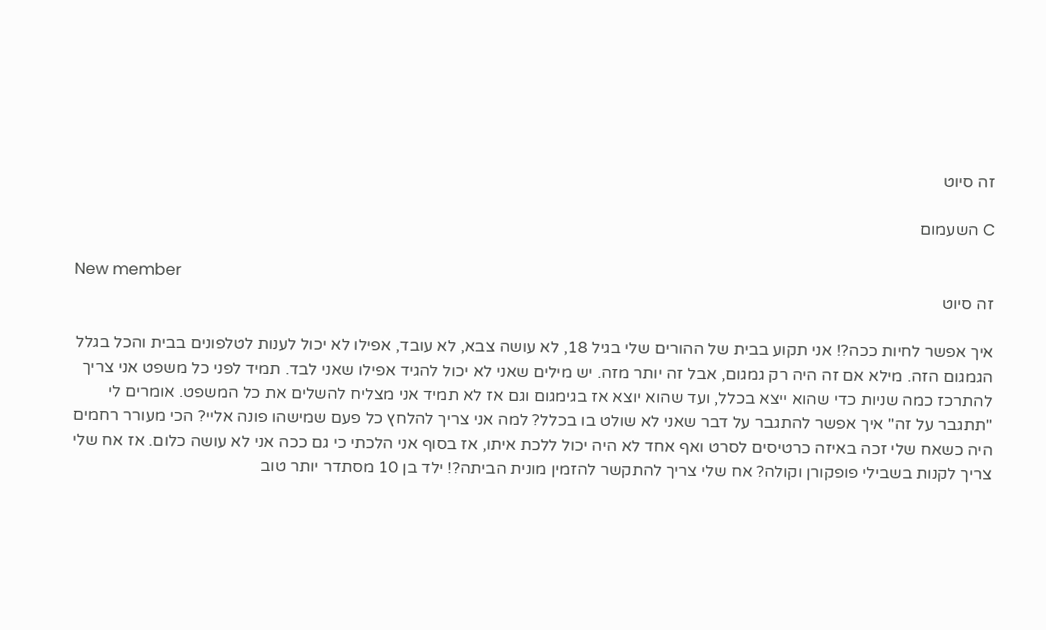זה סיוט

C השעמום

New member
זה סיוט

איך אפשר לחיות ככה?! אני תקוע בבית של ההורים שלי בגיל 18, לא עושה צבא, לא עובד, אפילו לא יכול לענות לטלפונים בבית והכל בגלל הגמגום הזה. מילא אם זה היה רק גמגום, אבל זה יותר מזה. יש מילים שאני לא יכול להגיד אפילו שאני לבד. תמיד לפני כל משפט אני צריך להתרכז כמה שניות כדי שהוא ייצא בכלל, ועד שהוא יוצא אז בגימגום וגם אז לא תמיד אני מצליח להשלים את כל המשפט. אומרים לי "תתגבר על זה" איך אפשר להתגבר על דבר שאני לא שולט בו בכלל? למה אני צריך להלחץ כל פעם שמישהו פונה אליי? הכי מעורר רחמים היה כשאח שלי זכה באיזה כרטיסים לסרט ואף אחד לא היה יכול ללכת איתו, אז בסוף אני הלכתי כי גם ככה אני לא עושה כלום. אז אח שלי צריך לקנות בשבילי פופקורן וקולה? אח שלי צריך להתקשר להזמין מונית הביתה?! ילד בן 10 מסתדר יותר טוב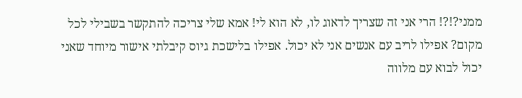ממני?!?! הרי אני זה שצריך לדאוג לו, לא הוא לי! אמא שלי צריכה להתקשר בשבילי לכל מקום? אפילו לריב עם אנשים אני לא יכול. אפילו בלישכת גיוס קיבלתי אישור מיוחד שאני יכול לבוא עם מלווה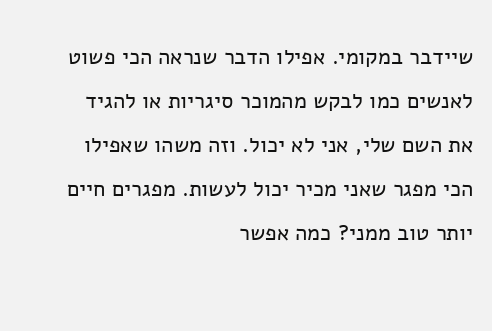שיידבר במקומי. אפילו הדבר שנראה הכי פשוט לאנשים כמו לבקש מהמוכר סיגריות או להגיד את השם שלי, אני לא יכול. וזה משהו שאפילו הכי מפגר שאני מכיר יכול לעשות. מפגרים חיים יותר טוב ממני? כמה אפשר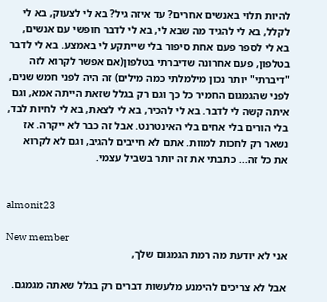להיות תלוי באנשים אחרים? עד איזה גיל? בא לי לצעוק, בא לי לקלל, בא לי להגיד מה שבא לי, בא לי לדבר חופשי עם אנשים, בא לי לספר פעם אחת סיפור בלי שייתקע לי באמצע. בא לי לדבר בטלפון, פעם אחרונה שדיברתי בטלפון(אם אפשר לקרוא לזה "דיברתי" יותר נכון מילמלתי כמה מילים) זה היה לפני חמש שנים, לפני שהגמגום החמיר כל כך וגם רק בגלל שזאת הייתה אמא, וגם איתה קשה לי לדבר. בא לי להכיר, בא לי לצאת, בא לי לחיות לבד, בלי הורים בלי אחים בלי האינטרנט. אבל זה כבר לא ייקרה. אז נשאר רק לחכות למוות. אתם לא חייבים להגיב, וגם לא לקרוא את כל זה... כתבתי את זה יותר בשביל עצמי.


almonit23

New member
אני לא יודעת מה רמת הגמגום שלך,

אבל לא צריכים להימנע מלעשות דברים רק בגלל שאתה מגמגם.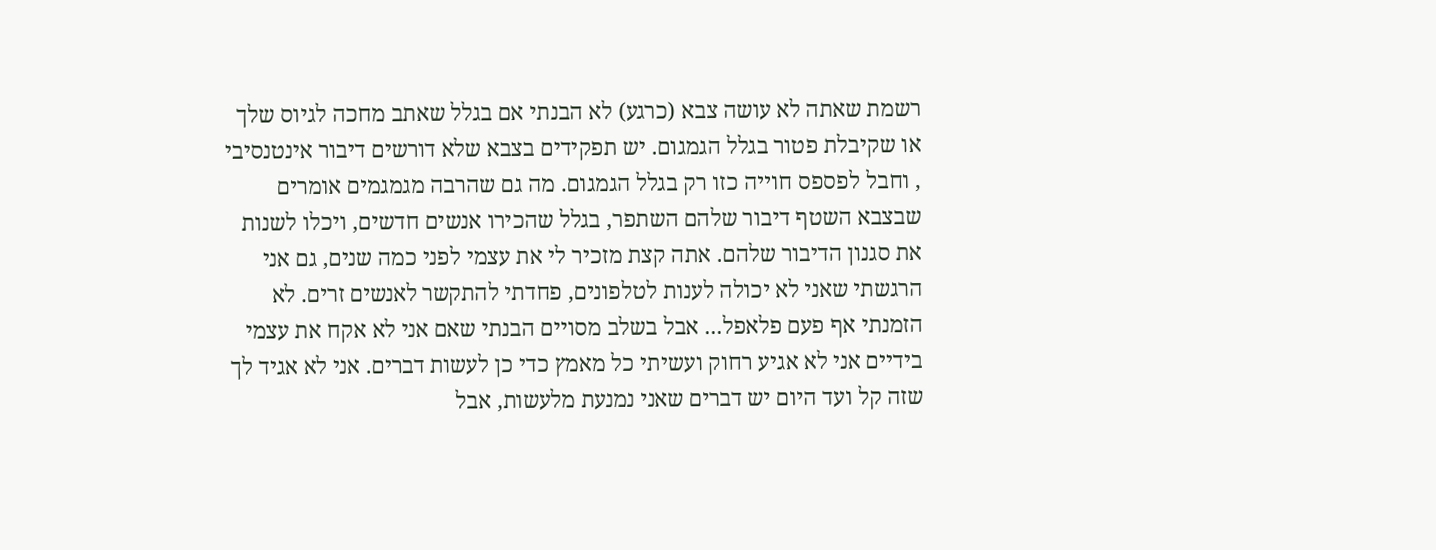רשמת שאתה לא עושה צבא (כרגע) לא הבנתי אם בגלל שאתב מחכה לגיוס שלך או שקיבלת פטור בגלל הגמגום. יש תפקידים בצבא שלא דורשים דיבור אינטנסיבי , וחבל לפספס חוייה כזו רק בגלל הגמגום. מה גם שהרבה מגמגמים אומרים שבצבא השטף דיבור שלהם השתפר, בגלל שהכירו אנשים חדשים, ויכלו לשנות את סגנון הדיבור שלהם. אתה קצת מזכיר לי את עצמי לפני כמה שנים, גם אני הרגשתי שאני לא יכולה לענות לטלפונים, פחדתי להתקשר לאנשים זרים. לא הזמנתי אף פעם פלאפל... אבל בשלב מסויים הבנתי שאם אני לא אקח את עצמי בידיים אני לא אגיע רחוק ועשיתי כל מאמץ כדי כן לעשות דברים. אני לא אגיד לך שזה קל ועד היום יש דברים שאני נמנעת מלעשות, אבל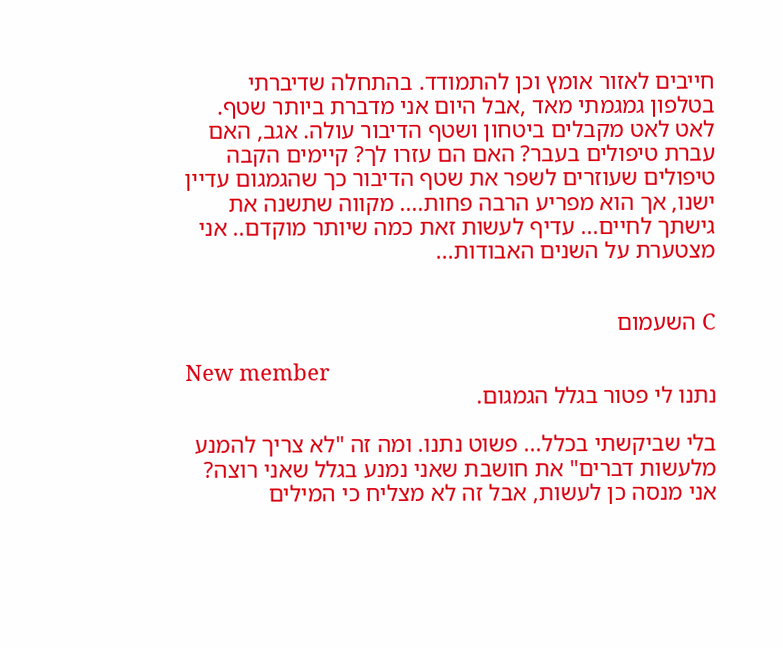חייבים לאזור אומץ וכן להתמודד. בהתחלה שדיברתי בטלפון גמגמתי מאד ,אבל היום אני מדברת ביותר שטף. לאט לאט מקבלים ביטחון ושטף הדיבור עולה. אגב, האם עברת טיפולים בעבר? האם הם עזרו לך? קיימים הקבה טיפולים שעוזרים לשפר את שטף הדיבור כך שהגמגום עדיין ישנו, אך הוא מפריע הרבה פחות.... מקווה שתשנה את גישתך לחיים... עדיף לעשות זאת כמה שיותר מוקדם.. אני מצטערת על השנים האבודות...


C השעמום

New member
נתנו לי פטור בגלל הגמגום.

בלי שביקשתי בכלל... פשוט נתנו. ומה זה "לא צריך להמנע מלעשות דברים" את חושבת שאני נמנע בגלל שאני רוצה? אני מנסה כן לעשות, אבל זה לא מצליח כי המילים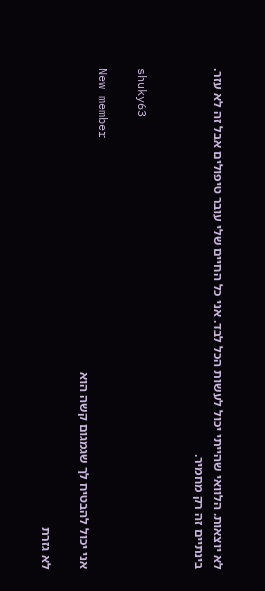לא יוצאות. הלוואי שהייתי יכול לעשות הכל לבד. אני כל החיים שלי עובר טיפולים אבל זה לא עזר. בינתיים זה רק מחמיר.


shuky63

New member
אני יכול להבטיח לך שגמגום קשה הוא

לא גזרת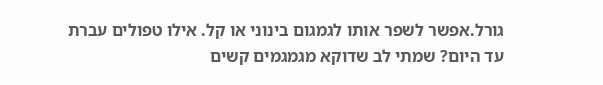גורל.אפשר לשפר אותו לגמגום בינוני או קל. אילו טפולים עברת עד היום? שמתי לב שדוקא מגמגמים קשים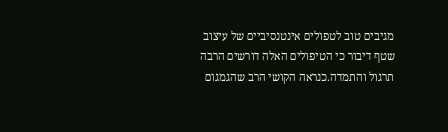מגיבים טוב לטפולים אינטנסיביים של עיצוב שטף דיבור כי הטיפולים האלה דורשים הרבה תרגול והתמדה.כנראה הקושי הרב שהגמגום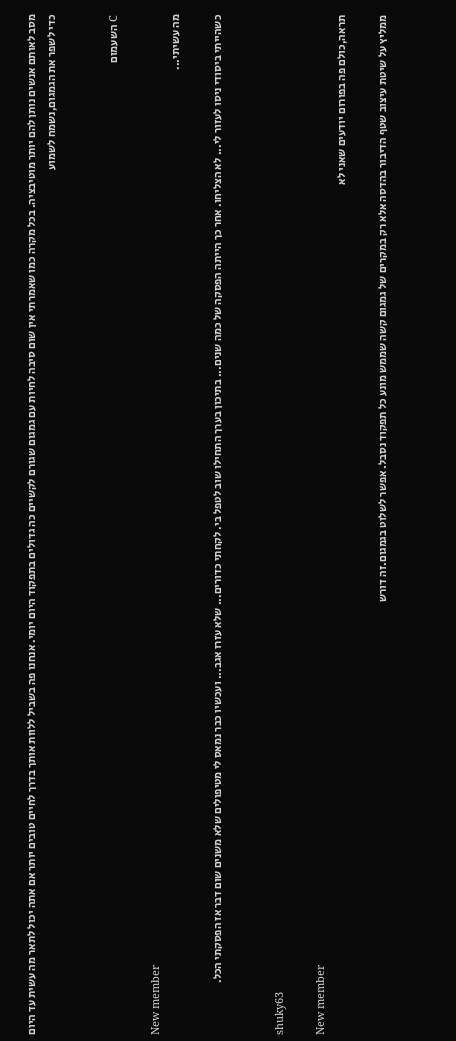מסב לאותם אנשים נותן להם יותר מוטיבציה. בכל מקרה כמו שאמרתי אין שום סיבה לחיות עם גמגום שגורם לקשיים כה גדולים בתפקוד היום יומי. אנחנו פה בשביל ללוות אותך בדרך לחיים טובים יותר אם אתה יכול לתאר מה עשית עד היום כדי לשפר את הגמגום,נשמח לשמוע


C השעמום

New member
מה עשיתי...

כשהייתי ביסודי ניסו לעזור לי... לא הצליחו. אחר כך הייתה הפסקה של כמה שנים... בתיכון בערך התחילו שוב לטפל בי. לקחתי כדורים... שלא עזרו אגב... ועכשיו כבר נמאס לי מטיפולים שלא משנים שום דבר אז הפסקתי הכל.


shuky63

New member
תראה,כולם פה בפורום יודעים שאני לא

ממליץ על שיטת עיצוב שטף הדיבור בהדסה אלא רק במקרים של גמגום קשה שממש מונע כל תפקוד נסבל. אפשר לשלוט בגמגום.זה דורש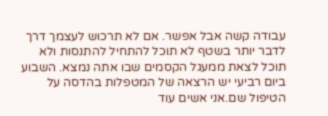עבודה קשה אבל אפשר. אם לא תרכוש לעצמך דרך לדבר יותר בשטף לא תוכל להתחיל להתנסות ולא תוכל לצאת ממעגל הקסמים שבו אתה נמצא. השבוע ביום רביעי יש הרצאה של המטפלות בהדסה על הטיפול שם.אני אשים עוד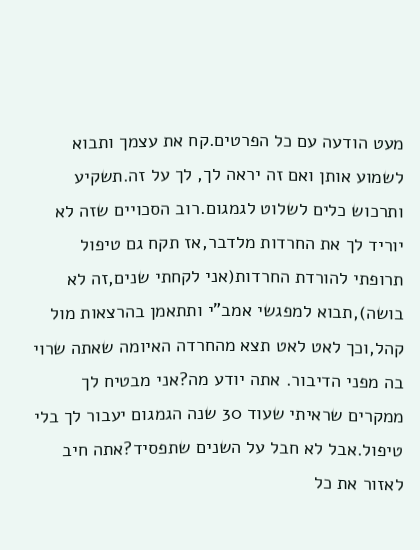מעט הודעה עם כל הפרטים.קח את עצמך ותבוא לשמוע אותן ואם זה יראה לך, לך על זה.תשקיע ותרכוש כלים לשלוט לגמגום.רוב הסכויים שזה לא יוריד לך את החרדות מלדבר,אז תקח גם טיפול תרופתי להורדת החרדות(אני לקחתי שנים,זה לא בושה),תבוא למפגשי אמב"י ותתאמן בהרצאות מול קהל,וכך לאט לאט תצא מהחרדה האיומה שאתה שרוי בה מפני הדיבור. אתה יודע מה?אני מבטיח לך ממקרים שראיתי שעוד 30 שנה הגמגום יעבור לך בלי טיפול.אבל לא חבל על השנים שתפסיד?אתה חיב לאזור את כל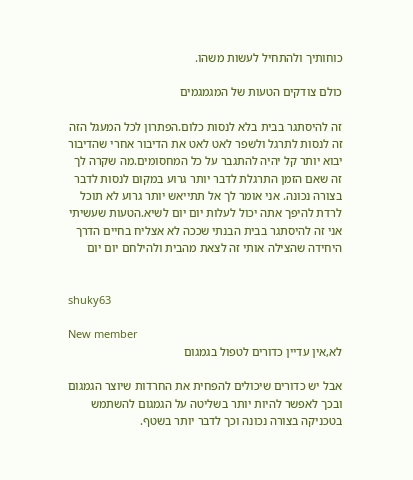כוחותיך ולהתחיל לעשות משהו.

כולם צודקים הטעות של המגמגמים

זה להיסתגר בבית בלא לנסות כלום.הפתרון לכל המעגל הזה זה לנסות לתרגל ולשפר לאט לאט את הדיבור אחרי שהדיבור יבוא יותר קל יהיה להתגבר על כל המחסומים.מה שקרה לך זה שאם הזמן התרגלת לדבר יותר גרוע במקום לנסות לדבר בצורה נכונה. אני אומר לך אל תתייאש יותר גרוע לא תוכל לרדת להיפך אתה יכול לעלות יום יום לשיא.הטעות שעשיתי אני זה להיסתגר בבית הבנתי שככה לא אצליח בחיים הדרך היחידה שהצילה אותי זה לצאת מהבית ולהילחם יום יום


shuky63

New member
לא,אין עדיין כדורים לטפול בגמגום

אבל יש כדורים שיכולים להפחית את החרדות שיוצר הגמגום ובכך לאפשר להיות יותר בשליטה על הגמגום להשתמש בטכניקה בצורה נכונה וכך לדבר יותר בשטף.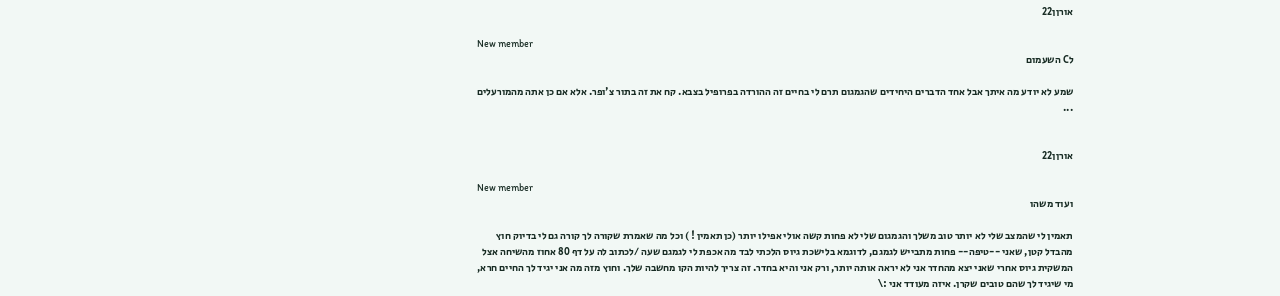אורןן22

New member
לC השעמום

שמע לא יודע מה איתך אבל אחד הדברים היחידים שהגמגום תרם לי בחיים זה ההורדה בפרופיל בצבא. קח את זה בתור צ'ופר. אלא אם כן אתה מהמורעלים ...


אורןן22

New member
ועוד משהו

תאמין לי שהמצב שלי לא יותר טוב משלך והגמגום שלי לא פחות קשה אולי אפילו יותר (כן תאמין ! ) וכל מה שאמרת שקורה לך קורה גם לי בדיוק חוץ מהבדל קטן, שאני --טיפה-- פחות מתבייש לגמגם, לדוגמא בלישכת גיוס הלכתי לבד מה אכפת לי לגמגם שעה /לכתוב לה על דף 80 אחוז מהשיחה אצל המשקית גיוס אחרי שאני יצא מהחדר אני לא יראה אותה יותר, ורק אני והיא בחדר. זה צריך להיות הקו מחשבה שלך. וחוץ מזה מה אני יגיד לך החיים חרא, מי שיגיד לך שהם טובים שקרן. איזה מעודד אני :\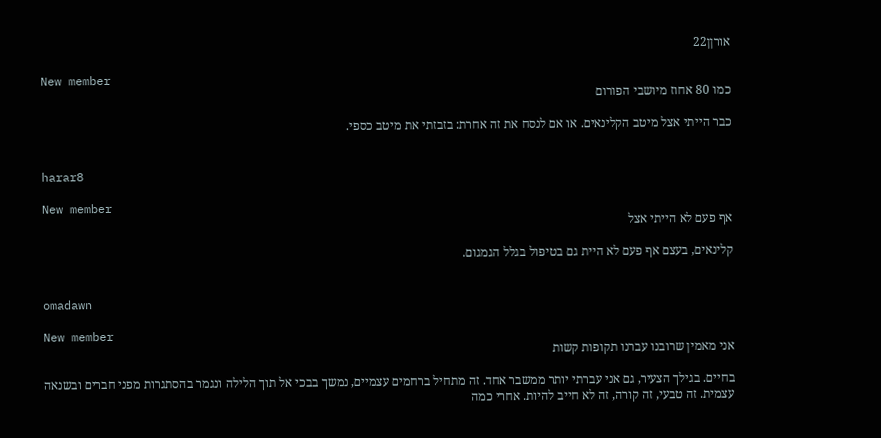אורןן22

New member
כמו 80 אחוז מיושבי הפורום

כבר הייתי אצל מיטב הקלינאים. או אם לנסח את זה אחרת: בזבזתי את מיטב כספי.


harar8

New member
אף פעם לא הייתי אצל

קלינאים, בעצם אף פעם לא היית גם בטיפול בגלל הגמגום.


omadawn

New member
אני מאמין שרובנו עברנו תקופות קשות

בחיים. בגילך הצעיר, גם אני עברתי יותר ממשבר אחד. זה מתחיל ברחמים עצמיים, נמשך בבכי אל תוך הלילה ונגמר בהסתגרות מפני חברים ובשנאה עצמית. זה טבעי, זה קורה, זה לא חייב להיות. אחרי כמה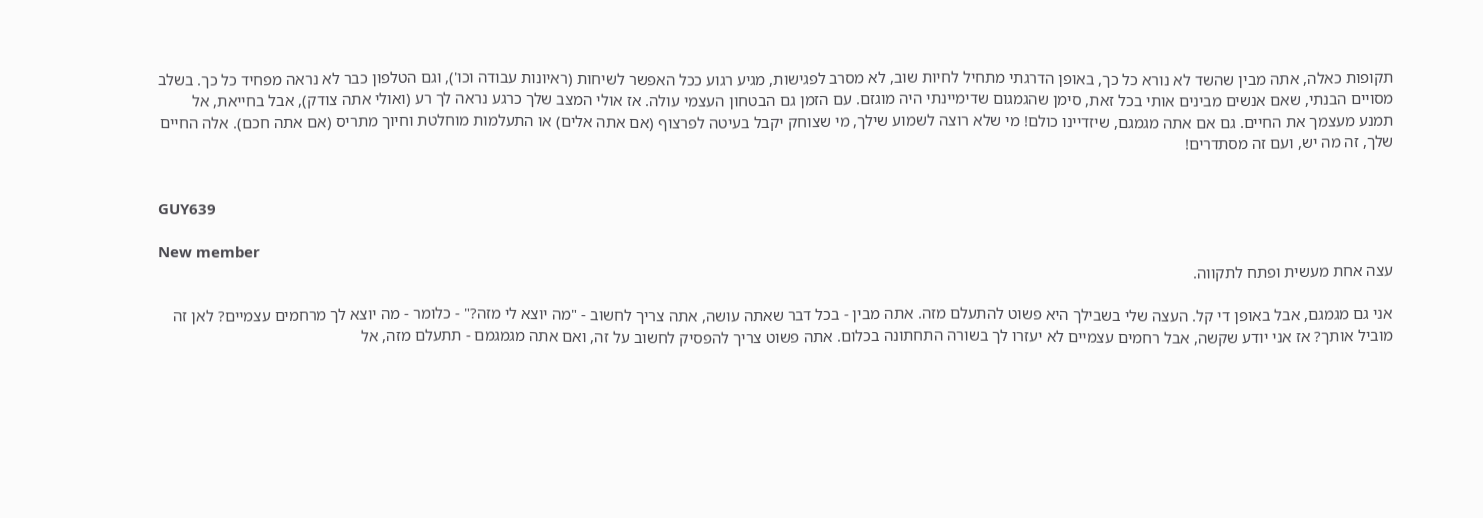תקופות כאלה, אתה מבין שהשד לא נורא כל כך, באופן הדרגתי מתחיל לחיות שוב, לא מסרב לפגישות, מגיע רגוע ככל האפשר לשיחות (ראיונות עבודה וכו'), וגם הטלפון כבר לא נראה מפחיד כל כך. בשלב מסויים הבנתי, שאם אנשים מבינים אותי בכל זאת, סימן שהגמגום שדימיינתי היה מוגזם. עם הזמן גם הבטחון העצמי עולה. אז אולי המצב שלך כרגע נראה לך רע (ואולי אתה צודק), אבל בחייאת, אל תמנע מעצמך את החיים. גם אם אתה מגמגם, שיזדיינו כולם! מי שלא רוצה לשמוע שילך, מי שצוחק יקבל בעיטה לפרצוף (אם אתה אלים) או התעלמות מוחלטת וחיוך מתריס (אם אתה חכם). אלה החיים שלך, זה מה יש, ועם זה מסתדרים!


GUY639

New member
עצה אחת מעשית ופתח לתקווה.

אני גם מגמגם, אבל באופן די קל. העצה שלי בשבילך היא פשוט להתעלם מזה. אתה מבין - בכל דבר שאתה עושה, אתה צריך לחשוב - "מה יוצא לי מזה?" - כלומר - מה יוצא לך מרחמים עצמיים? לאן זה מוביל אותך? אז אני יודע שקשה, אבל רחמים עצמיים לא יעזרו לך בשורה התחתונה בכלום. אתה פשוט צריך להפסיק לחשוב על זה, ואם אתה מגמגמם - תתעלם מזה, אל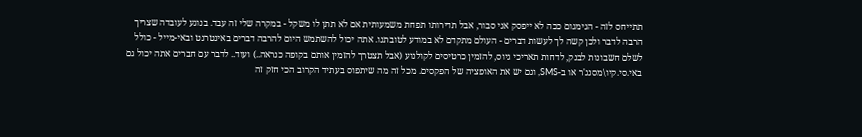תתייחס לזה - הגימגום ככה לא ייפסק אני סבור, אבל תדירותו תפחת משמעותית אם לא תתן לו משקל - במקרה שלי זה עבד. בנוגע לעובדה שצריך הרבה לדבר ולכן קשה לך לעשות דברים - העולם מתקדם לא במודע לטובתנו. אתה יכול להשתמש היום להרבה דברים באינטרנט ובאי-מייל - כולל לשלם חשבונות לבנק, לדחות תאריכי גיוס, להזמין כרטיסים לקולנוע (אבל תצטרך להזמין אותם בקופה כנראה..) ועוד.. לדבר עם חברים אתה יכול גם באי.סי.קיו\מסנג'ר או ב-SMS, וגם יש את האופציה של הפקסים. מכל זה מה שיתפוס בעתיד הקרוב הכי חזק זה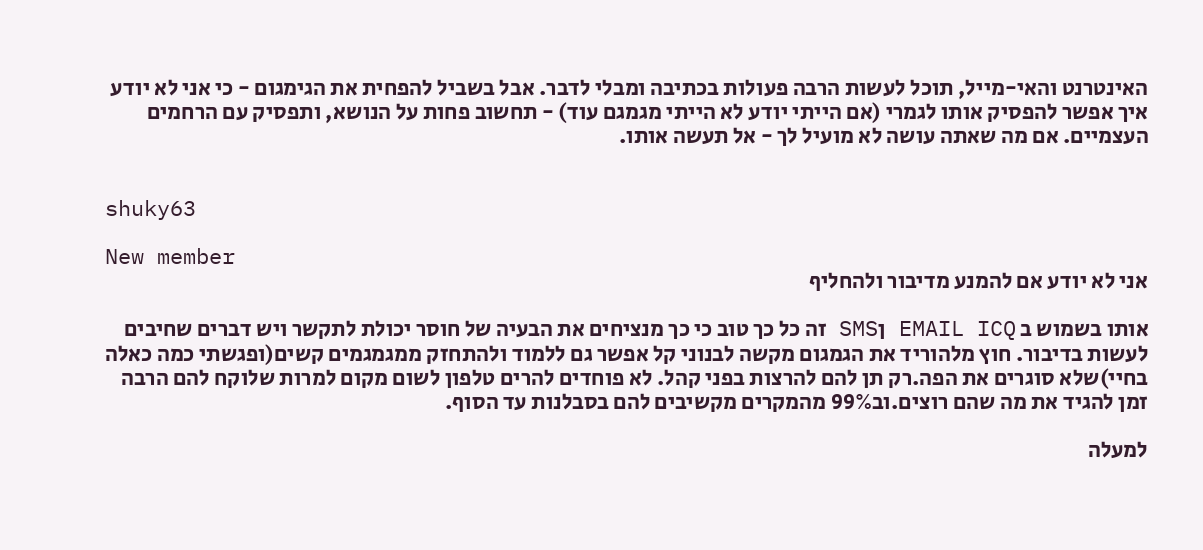האינטרנט והאי-מייל, תוכל לעשות הרבה פעולות בכתיבה ומבלי לדבר. אבל בשביל להפחית את הגימגום - כי אני לא יודע איך אפשר להפסיק אותו לגמרי (אם הייתי יודע לא הייתי מגמגם עוד) - תחשוב פחות על הנושא, ותפסיק עם הרחמים העצמיים. אם מה שאתה עושה לא מועיל לך - אל תעשה אותו.


shuky63

New member
אני לא יודע אם להמנע מדיבור ולהחליף

אותו בשמוש ב EMAIL ICQ ןSMS זה כל כך טוב כי כך מנציחים את הבעיה של חוסר יכולת לתקשר ויש דברים שחיבים לעשות בדיבור. חוץ מלהוריד את הגמגום מקשה לבנוני קל אפשר גם ללמוד ולהתחזק ממגמגמים קשים(ופגשתי כמה כאלה בחיי)שלא סוגרים את הפה.רק תן להם להרצות בפני קהל. לא פוחדים להרים טלפון לשום מקום למרות שלוקח להם הרבה זמן להגיד את מה שהם רוצים.וב99% מהמקרים מקשיבים להם בסבלנות עד הסוף.

למעלה